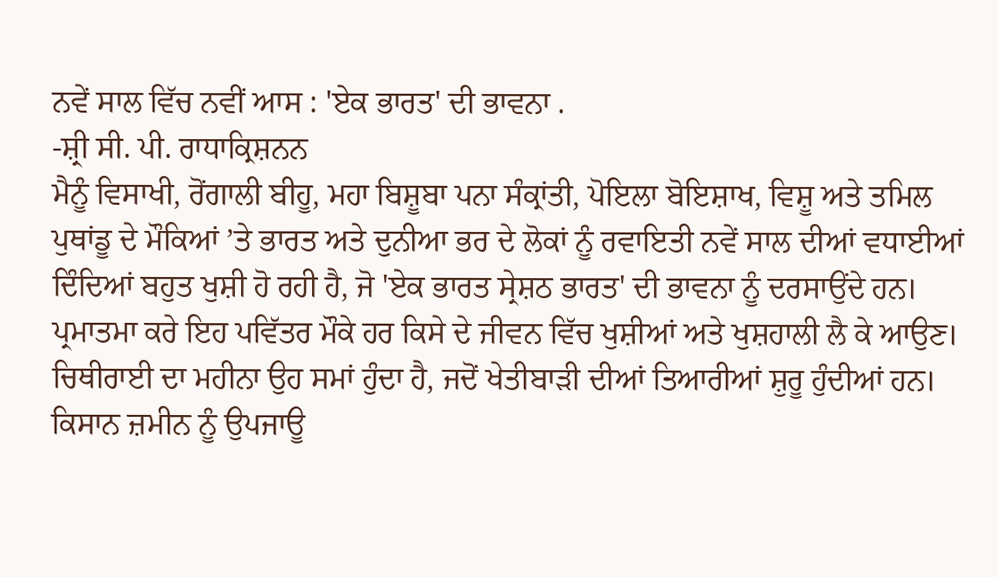ਨਵੇਂ ਸਾਲ ਵਿੱਚ ਨਵੀਂ ਆਸ : 'ਏਕ ਭਾਰਤ' ਦੀ ਭਾਵਨਾ .
-ਸ਼੍ਰੀ ਸੀ. ਪੀ. ਰਾਧਾਕ੍ਰਿਸ਼ਨਨ
ਮੈਨੂੰ ਵਿਸਾਖੀ, ਰੋਂਗਾਲੀ ਬੀਹੂ, ਮਹਾ ਬਿਸ਼ੂਬਾ ਪਨਾ ਸੰਕ੍ਰਾਂਤੀ, ਪੋਇਲਾ ਬੋਇਸ਼ਾਖ, ਵਿਸ਼ੂ ਅਤੇ ਤਮਿਲ ਪੁਥਾਂਡੂ ਦੇ ਮੌਕਿਆਂ ’ਤੇ ਭਾਰਤ ਅਤੇ ਦੁਨੀਆ ਭਰ ਦੇ ਲੋਕਾਂ ਨੂੰ ਰਵਾਇਤੀ ਨਵੇਂ ਸਾਲ ਦੀਆਂ ਵਧਾਈਆਂ ਦਿੰਦਿਆਂ ਬਹੁਤ ਖੁਸ਼ੀ ਹੋ ਰਹੀ ਹੈ, ਜੋ 'ਏਕ ਭਾਰਤ ਸ੍ਰੇਸ਼ਠ ਭਾਰਤ' ਦੀ ਭਾਵਨਾ ਨੂੰ ਦਰਸਾਉਂਦੇ ਹਨ। ਪ੍ਰਮਾਤਮਾ ਕਰੇ ਇਹ ਪਵਿੱਤਰ ਮੌਕੇ ਹਰ ਕਿਸੇ ਦੇ ਜੀਵਨ ਵਿੱਚ ਖੁਸ਼ੀਆਂ ਅਤੇ ਖੁਸ਼ਹਾਲੀ ਲੈ ਕੇ ਆਉਣ।
ਚਿਥੀਰਾਈ ਦਾ ਮਹੀਨਾ ਉਹ ਸਮਾਂ ਹੁੰਦਾ ਹੈ, ਜਦੋਂ ਖੇਤੀਬਾੜੀ ਦੀਆਂ ਤਿਆਰੀਆਂ ਸ਼ੁਰੂ ਹੁੰਦੀਆਂ ਹਨ। ਕਿਸਾਨ ਜ਼ਮੀਨ ਨੂੰ ਉਪਜਾਊ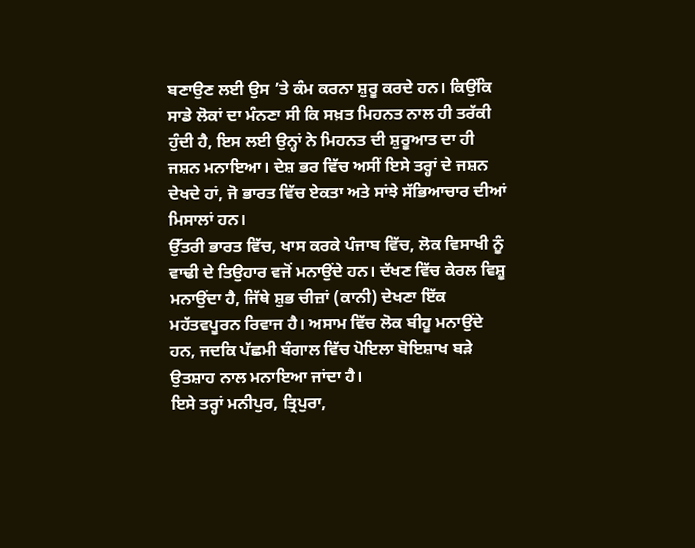ਬਣਾਉਣ ਲਈ ਉਸ ’ਤੇ ਕੰਮ ਕਰਨਾ ਸ਼ੁਰੂ ਕਰਦੇ ਹਨ। ਕਿਉਂਕਿ ਸਾਡੇ ਲੋਕਾਂ ਦਾ ਮੰਨਣਾ ਸੀ ਕਿ ਸਖ਼ਤ ਮਿਹਨਤ ਨਾਲ ਹੀ ਤਰੱਕੀ ਹੁੰਦੀ ਹੈ, ਇਸ ਲਈ ਉਨ੍ਹਾਂ ਨੇ ਮਿਹਨਤ ਦੀ ਸ਼ੁਰੂਆਤ ਦਾ ਹੀ ਜਸ਼ਨ ਮਨਾਇਆ। ਦੇਸ਼ ਭਰ ਵਿੱਚ ਅਸੀਂ ਇਸੇ ਤਰ੍ਹਾਂ ਦੇ ਜਸ਼ਨ ਦੇਖਦੇ ਹਾਂ, ਜੋ ਭਾਰਤ ਵਿੱਚ ਏਕਤਾ ਅਤੇ ਸਾਂਝੇ ਸੱਭਿਆਚਾਰ ਦੀਆਂ ਮਿਸਾਲਾਂ ਹਨ।
ਉੱਤਰੀ ਭਾਰਤ ਵਿੱਚ, ਖਾਸ ਕਰਕੇ ਪੰਜਾਬ ਵਿੱਚ, ਲੋਕ ਵਿਸਾਖੀ ਨੂੰ ਵਾਢੀ ਦੇ ਤਿਉਹਾਰ ਵਜੋਂ ਮਨਾਉਂਦੇ ਹਨ। ਦੱਖਣ ਵਿੱਚ ਕੇਰਲ ਵਿਸ਼ੂ ਮਨਾਉਂਦਾ ਹੈ, ਜਿੱਥੇ ਸ਼ੁਭ ਚੀਜ਼ਾਂ (ਕਾਨੀ) ਦੇਖਣਾ ਇੱਕ ਮਹੱਤਵਪੂਰਨ ਰਿਵਾਜ ਹੈ। ਅਸਾਮ ਵਿੱਚ ਲੋਕ ਬੀਹੂ ਮਨਾਉਂਦੇ ਹਨ, ਜਦਕਿ ਪੱਛਮੀ ਬੰਗਾਲ ਵਿੱਚ ਪੋਇਲਾ ਬੋਇਸ਼ਾਖ ਬੜੇ ਉਤਸ਼ਾਹ ਨਾਲ ਮਨਾਇਆ ਜਾਂਦਾ ਹੈ।
ਇਸੇ ਤਰ੍ਹਾਂ ਮਨੀਪੁਰ, ਤ੍ਰਿਪੁਰਾ,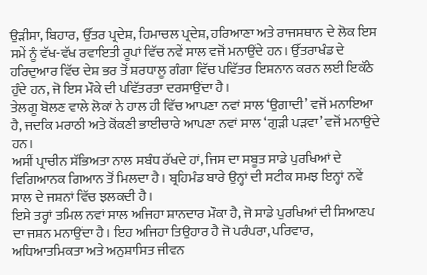ਉੜੀਸਾ, ਬਿਹਾਰ, ਉੱਤਰ ਪ੍ਰਦੇਸ਼, ਹਿਮਾਚਲ ਪ੍ਰਦੇਸ਼, ਹਰਿਆਣਾ ਅਤੇ ਰਾਜਸਥਾਨ ਦੇ ਲੋਕ ਇਸ ਸਮੇਂ ਨੂੰ ਵੱਖ-ਵੱਖ ਰਵਾਇਤੀ ਰੂਪਾਂ ਵਿੱਚ ਨਵੇਂ ਸਾਲ ਵਜੋਂ ਮਨਾਉਂਦੇ ਹਨ। ਉੱਤਰਾਖੰਡ ਦੇ ਹਰਿਦੁਆਰ ਵਿੱਚ ਦੇਸ਼ ਭਰ ਤੋਂ ਸ਼ਰਧਾਲੂ ਗੰਗਾ ਵਿੱਚ ਪਵਿੱਤਰ ਇਸ਼ਨਾਨ ਕਰਨ ਲਈ ਇਕੱਠੇ ਹੁੰਦੇ ਹਨ, ਜੋ ਇਸ ਮੌਕੇ ਦੀ ਪਵਿੱਤਰਤਾ ਦਰਸਾਉਂਦਾ ਹੈ।
ਤੇਲਗੂ ਬੋਲਣ ਵਾਲੇ ਲੋਕਾਂ ਨੇ ਹਾਲ ਹੀ ਵਿੱਚ ਆਪਣਾ ਨਵਾਂ ਸਾਲ ‘ਉਗਾਦੀ’ ਵਜੋਂ ਮਨਾਇਆ ਹੈ, ਜਦਕਿ ਮਰਾਠੀ ਅਤੇ ਕੋਂਕਣੀ ਭਾਈਚਾਰੇ ਆਪਣਾ ਨਵਾਂ ਸਾਲ ‘ਗੁੜੀ ਪੜਵਾ’ ਵਜੋਂ ਮਨਾਉਂਦੇ ਹਨ।
ਅਸੀਂ ਪ੍ਰਾਚੀਨ ਸੱਭਿਅਤਾ ਨਾਲ ਸਬੰਧ ਰੱਖਦੇ ਹਾਂ, ਜਿਸ ਦਾ ਸਬੂਤ ਸਾਡੇ ਪੁਰਖਿਆਂ ਦੇ ਵਿਗਿਆਨਕ ਗਿਆਨ ਤੋਂ ਮਿਲਦਾ ਹੈ। ਬ੍ਰਹਿਮੰਡ ਬਾਰੇ ਉਨ੍ਹਾਂ ਦੀ ਸਟੀਕ ਸਮਝ ਇਨ੍ਹਾਂ ਨਵੇਂ ਸਾਲ ਦੇ ਜਸ਼ਨਾਂ ਵਿੱਚ ਝਲਕਦੀ ਹੈ।
ਇਸੇ ਤਰ੍ਹਾਂ ਤਮਿਲ ਨਵਾਂ ਸਾਲ ਅਜਿਹਾ ਸ਼ਾਨਦਾਰ ਮੌਕਾ ਹੈ, ਜੋ ਸਾਡੇ ਪੁਰਖਿਆਂ ਦੀ ਸਿਆਣਪ ਦਾ ਜਸ਼ਨ ਮਨਾਉਂਦਾ ਹੈ। ਇਹ ਅਜਿਹਾ ਤਿਉਹਾਰ ਹੈ ਜੋ ਪਰੰਪਰਾ, ਪਰਿਵਾਰ, ਅਧਿਆਤਮਿਕਤਾ ਅਤੇ ਅਨੁਸ਼ਾਸਿਤ ਜੀਵਨ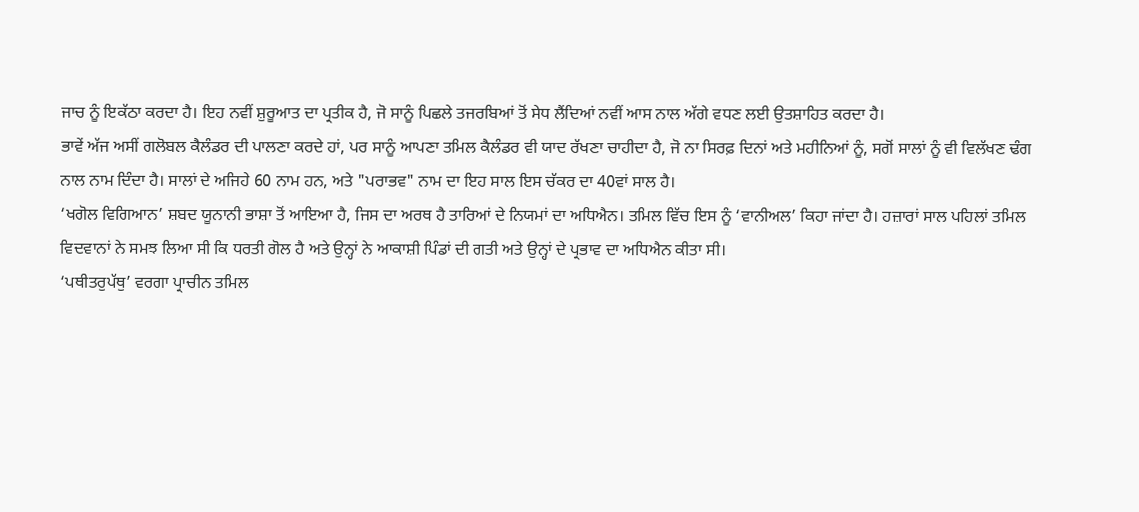ਜਾਚ ਨੂੰ ਇਕੱਠਾ ਕਰਦਾ ਹੈ। ਇਹ ਨਵੀਂ ਸ਼ੁਰੂਆਤ ਦਾ ਪ੍ਰਤੀਕ ਹੈ, ਜੋ ਸਾਨੂੰ ਪਿਛਲੇ ਤਜਰਬਿਆਂ ਤੋਂ ਸੇਧ ਲੈਂਦਿਆਂ ਨਵੀਂ ਆਸ ਨਾਲ ਅੱਗੇ ਵਧਣ ਲਈ ਉਤਸ਼ਾਹਿਤ ਕਰਦਾ ਹੈ।
ਭਾਵੇਂ ਅੱਜ ਅਸੀਂ ਗਲੋਬਲ ਕੈਲੰਡਰ ਦੀ ਪਾਲਣਾ ਕਰਦੇ ਹਾਂ, ਪਰ ਸਾਨੂੰ ਆਪਣਾ ਤਮਿਲ ਕੈਲੰਡਰ ਵੀ ਯਾਦ ਰੱਖਣਾ ਚਾਹੀਦਾ ਹੈ, ਜੋ ਨਾ ਸਿਰਫ਼ ਦਿਨਾਂ ਅਤੇ ਮਹੀਨਿਆਂ ਨੂੰ, ਸਗੋਂ ਸਾਲਾਂ ਨੂੰ ਵੀ ਵਿਲੱਖਣ ਢੰਗ ਨਾਲ ਨਾਮ ਦਿੰਦਾ ਹੈ। ਸਾਲਾਂ ਦੇ ਅਜਿਹੇ 60 ਨਾਮ ਹਨ, ਅਤੇ "ਪਰਾਭਵ" ਨਾਮ ਦਾ ਇਹ ਸਾਲ ਇਸ ਚੱਕਰ ਦਾ 40ਵਾਂ ਸਾਲ ਹੈ।
‘ਖਗੋਲ ਵਿਗਿਆਨ’ ਸ਼ਬਦ ਯੂਨਾਨੀ ਭਾਸ਼ਾ ਤੋਂ ਆਇਆ ਹੈ, ਜਿਸ ਦਾ ਅਰਥ ਹੈ ਤਾਰਿਆਂ ਦੇ ਨਿਯਮਾਂ ਦਾ ਅਧਿਐਨ। ਤਮਿਲ ਵਿੱਚ ਇਸ ਨੂੰ ‘ਵਾਨੀਅਲ’ ਕਿਹਾ ਜਾਂਦਾ ਹੈ। ਹਜ਼ਾਰਾਂ ਸਾਲ ਪਹਿਲਾਂ ਤਮਿਲ ਵਿਦਵਾਨਾਂ ਨੇ ਸਮਝ ਲਿਆ ਸੀ ਕਿ ਧਰਤੀ ਗੋਲ ਹੈ ਅਤੇ ਉਨ੍ਹਾਂ ਨੇ ਆਕਾਸ਼ੀ ਪਿੰਡਾਂ ਦੀ ਗਤੀ ਅਤੇ ਉਨ੍ਹਾਂ ਦੇ ਪ੍ਰਭਾਵ ਦਾ ਅਧਿਐਨ ਕੀਤਾ ਸੀ।
‘ਪਥੀਤਰੁਪੱਥੁ’ ਵਰਗਾ ਪ੍ਰਾਚੀਨ ਤਮਿਲ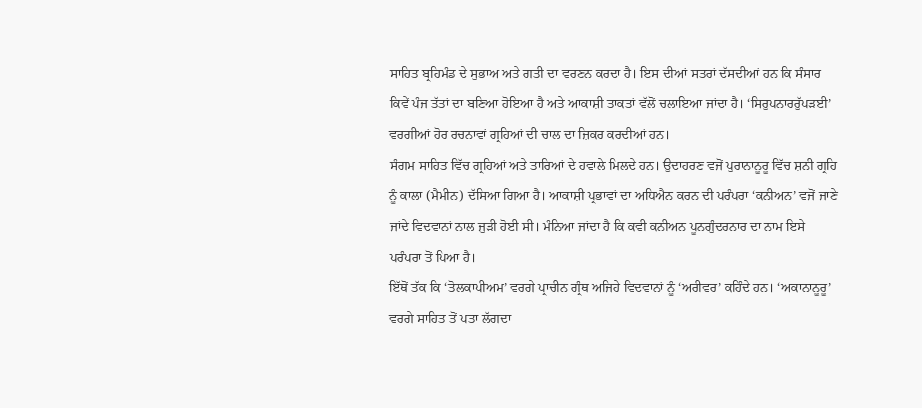ਸਾਹਿਤ ਬ੍ਰਹਿਮੰਡ ਦੇ ਸੁਭਾਅ ਅਤੇ ਗਤੀ ਦਾ ਵਰਣਨ ਕਰਦਾ ਹੈ। ਇਸ ਦੀਆਂ ਸਤਰਾਂ ਦੱਸਦੀਆਂ ਹਨ ਕਿ ਸੰਸਾਰ ਕਿਵੇਂ ਪੰਜ ਤੱਤਾਂ ਦਾ ਬਣਿਆ ਹੋਇਆ ਹੈ ਅਤੇ ਆਕਾਸ਼ੀ ਤਾਕਤਾਂ ਵੱਲੋਂ ਚਲਾਇਆ ਜਾਂਦਾ ਹੈ। ‘ਸਿਰੁਪਨਾਰਰੁੱਪੜਈ’ ਵਰਗੀਆਂ ਹੋਰ ਰਚਨਾਵਾਂ ਗ੍ਰਹਿਆਂ ਦੀ ਚਾਲ ਦਾ ਜ਼ਿਕਰ ਕਰਦੀਆਂ ਹਨ।
ਸੰਗਮ ਸਾਹਿਤ ਵਿੱਚ ਗ੍ਰਹਿਆਂ ਅਤੇ ਤਾਰਿਆਂ ਦੇ ਹਵਾਲੇ ਮਿਲਦੇ ਹਨ। ਉਦਾਹਰਣ ਵਜੋਂ ਪੁਰਾਨਾਨੂਰੂ ਵਿੱਚ ਸ਼ਨੀ ਗ੍ਰਹਿ ਨੂੰ ਕਾਲਾ (ਮੈਮੀਨ) ਦੱਸਿਆ ਗਿਆ ਹੈ। ਆਕਾਸ਼ੀ ਪ੍ਰਭਾਵਾਂ ਦਾ ਅਧਿਐਨ ਕਰਨ ਦੀ ਪਰੰਪਰਾ ‘ਕਨੀਅਨ’ ਵਜੋਂ ਜਾਣੇ ਜਾਂਦੇ ਵਿਦਵਾਨਾਂ ਨਾਲ ਜੁੜੀ ਹੋਈ ਸੀ। ਮੰਨਿਆ ਜਾਂਦਾ ਹੈ ਕਿ ਕਵੀ ਕਨੀਅਨ ਪੂਨਗੁੰਦਰਨਾਰ ਦਾ ਨਾਮ ਇਸੇ ਪਰੰਪਰਾ ਤੋਂ ਪਿਆ ਹੈ।
ਇੱਥੋਂ ਤੱਕ ਕਿ ‘ਤੋਲਕਾਪੀਅਮ’ ਵਰਗੇ ਪ੍ਰਾਚੀਨ ਗ੍ਰੰਥ ਅਜਿਹੇ ਵਿਦਵਾਨਾਂ ਨੂੰ ‘ਅਰੀਵਰ’ ਕਹਿੰਦੇ ਹਨ। ‘ਅਕਾਨਾਨੂਰੂ’ ਵਰਗੇ ਸਾਹਿਤ ਤੋਂ ਪਤਾ ਲੱਗਦਾ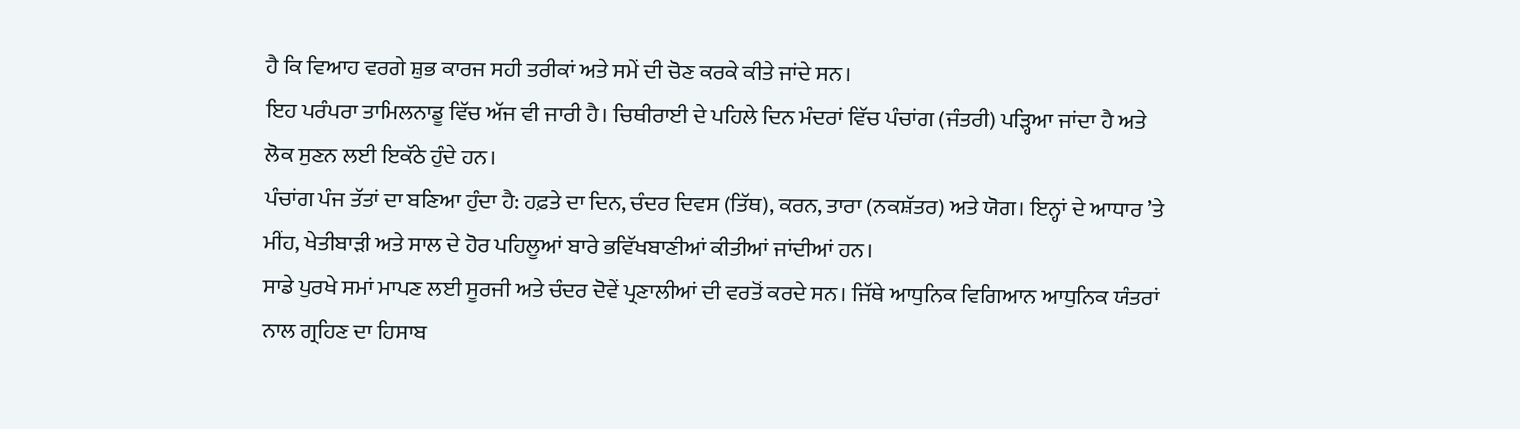ਹੈ ਕਿ ਵਿਆਹ ਵਰਗੇ ਸ਼ੁਭ ਕਾਰਜ ਸਹੀ ਤਰੀਕਾਂ ਅਤੇ ਸਮੇਂ ਦੀ ਚੋਣ ਕਰਕੇ ਕੀਤੇ ਜਾਂਦੇ ਸਨ।
ਇਹ ਪਰੰਪਰਾ ਤਾਮਿਲਨਾਡੂ ਵਿੱਚ ਅੱਜ ਵੀ ਜਾਰੀ ਹੈ। ਚਿਥੀਰਾਈ ਦੇ ਪਹਿਲੇ ਦਿਨ ਮੰਦਰਾਂ ਵਿੱਚ ਪੰਚਾਂਗ (ਜੰਤਰੀ) ਪੜ੍ਹਿਆ ਜਾਂਦਾ ਹੈ ਅਤੇ ਲੋਕ ਸੁਣਨ ਲਈ ਇਕੱਠੇ ਹੁੰਦੇ ਹਨ।
ਪੰਚਾਂਗ ਪੰਜ ਤੱਤਾਂ ਦਾ ਬਣਿਆ ਹੁੰਦਾ ਹੈ: ਹਫ਼ਤੇ ਦਾ ਦਿਨ, ਚੰਦਰ ਦਿਵਸ (ਤਿੱਥ), ਕਰਨ, ਤਾਰਾ (ਨਕਸ਼ੱਤਰ) ਅਤੇ ਯੋਗ। ਇਨ੍ਹਾਂ ਦੇ ਆਧਾਰ ’ਤੇ ਮੀਂਹ, ਖੇਤੀਬਾੜੀ ਅਤੇ ਸਾਲ ਦੇ ਹੋਰ ਪਹਿਲੂਆਂ ਬਾਰੇ ਭਵਿੱਖਬਾਣੀਆਂ ਕੀਤੀਆਂ ਜਾਂਦੀਆਂ ਹਨ।
ਸਾਡੇ ਪੁਰਖੇ ਸਮਾਂ ਮਾਪਣ ਲਈ ਸੂਰਜੀ ਅਤੇ ਚੰਦਰ ਦੋਵੇਂ ਪ੍ਰਣਾਲੀਆਂ ਦੀ ਵਰਤੋਂ ਕਰਦੇ ਸਨ। ਜਿੱਥੇ ਆਧੁਨਿਕ ਵਿਗਿਆਨ ਆਧੁਨਿਕ ਯੰਤਰਾਂ ਨਾਲ ਗ੍ਰਹਿਣ ਦਾ ਹਿਸਾਬ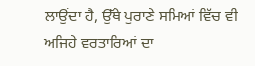ਲਾਉਂਦਾ ਹੈ, ਉੱਥੇ ਪੁਰਾਣੇ ਸਮਿਆਂ ਵਿੱਚ ਵੀ ਅਜਿਹੇ ਵਰਤਾਰਿਆਂ ਦਾ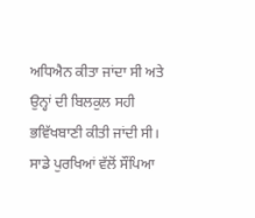ਅਧਿਐਨ ਕੀਤਾ ਜਾਂਦਾ ਸੀ ਅਤੇ ਉਨ੍ਹਾਂ ਦੀ ਬਿਲਕੁਲ ਸਹੀ ਭਵਿੱਖਬਾਣੀ ਕੀਤੀ ਜਾਂਦੀ ਸੀ।
ਸਾਡੇ ਪੁਰਖਿਆਂ ਵੱਲੋਂ ਸੌਂਪਿਆ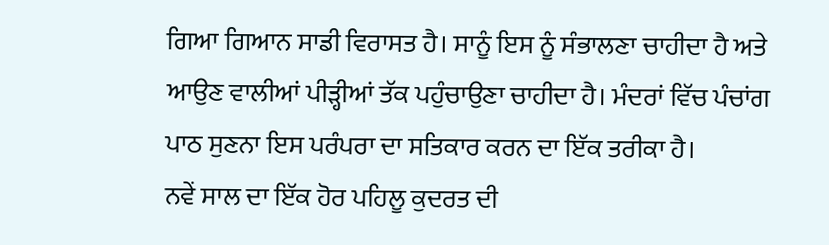ਗਿਆ ਗਿਆਨ ਸਾਡੀ ਵਿਰਾਸਤ ਹੈ। ਸਾਨੂੰ ਇਸ ਨੂੰ ਸੰਭਾਲਣਾ ਚਾਹੀਦਾ ਹੈ ਅਤੇ ਆਉਣ ਵਾਲੀਆਂ ਪੀੜ੍ਹੀਆਂ ਤੱਕ ਪਹੁੰਚਾਉਣਾ ਚਾਹੀਦਾ ਹੈ। ਮੰਦਰਾਂ ਵਿੱਚ ਪੰਚਾਂਗ ਪਾਠ ਸੁਣਨਾ ਇਸ ਪਰੰਪਰਾ ਦਾ ਸਤਿਕਾਰ ਕਰਨ ਦਾ ਇੱਕ ਤਰੀਕਾ ਹੈ।
ਨਵੇਂ ਸਾਲ ਦਾ ਇੱਕ ਹੋਰ ਪਹਿਲੂ ਕੁਦਰਤ ਦੀ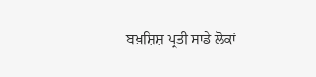ਬਖ਼ਸ਼ਿਸ਼ ਪ੍ਰਤੀ ਸਾਡੇ ਲੋਕਾਂ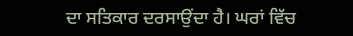ਦਾ ਸਤਿਕਾਰ ਦਰਸਾਉਂਦਾ ਹੈ। ਘਰਾਂ ਵਿੱਚ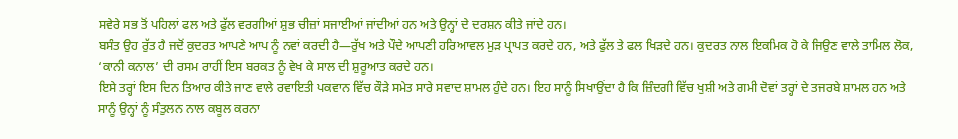ਸਵੇਰੇ ਸਭ ਤੋਂ ਪਹਿਲਾਂ ਫਲ ਅਤੇ ਫੁੱਲ ਵਰਗੀਆਂ ਸ਼ੁਭ ਚੀਜ਼ਾਂ ਸਜਾਈਆਂ ਜਾਂਦੀਆਂ ਹਨ ਅਤੇ ਉਨ੍ਹਾਂ ਦੇ ਦਰਸ਼ਨ ਕੀਤੇ ਜਾਂਦੇ ਹਨ।
ਬਸੰਤ ਉਹ ਰੁੱਤ ਹੈ ਜਦੋਂ ਕੁਦਰਤ ਆਪਣੇ ਆਪ ਨੂੰ ਨਵਾਂ ਕਰਦੀ ਹੈ—ਰੁੱਖ ਅਤੇ ਪੌਦੇ ਆਪਣੀ ਹਰਿਆਵਲ ਮੁੜ ਪ੍ਰਾਪਤ ਕਰਦੇ ਹਨ, ਅਤੇ ਫੁੱਲ ਤੇ ਫਲ ਖਿੜਦੇ ਹਨ। ਕੁਦਰਤ ਨਾਲ ਇਕਮਿਕ ਹੋ ਕੇ ਜਿਉਣ ਵਾਲੇ ਤਾਮਿਲ ਲੋਕ, ‘ਕਾਨੀ ਕਨਾਲ’ ਦੀ ਰਸਮ ਰਾਹੀਂ ਇਸ ਬਰਕਤ ਨੂੰ ਵੇਖ ਕੇ ਸਾਲ ਦੀ ਸ਼ੁਰੂਆਤ ਕਰਦੇ ਹਨ।
ਇਸੇ ਤਰ੍ਹਾਂ ਇਸ ਦਿਨ ਤਿਆਰ ਕੀਤੇ ਜਾਣ ਵਾਲੇ ਰਵਾਇਤੀ ਪਕਵਾਨ ਵਿੱਚ ਕੌੜੇ ਸਮੇਤ ਸਾਰੇ ਸਵਾਦ ਸ਼ਾਮਲ ਹੁੰਦੇ ਹਨ। ਇਹ ਸਾਨੂੰ ਸਿਖਾਉਂਦਾ ਹੈ ਕਿ ਜ਼ਿੰਦਗੀ ਵਿੱਚ ਖੁਸ਼ੀ ਅਤੇ ਗਮੀ ਦੋਵਾਂ ਤਰ੍ਹਾਂ ਦੇ ਤਜਰਬੇ ਸ਼ਾਮਲ ਹਨ ਅਤੇ ਸਾਨੂੰ ਉਨ੍ਹਾਂ ਨੂੰ ਸੰਤੁਲਨ ਨਾਲ ਕਬੂਲ ਕਰਨਾ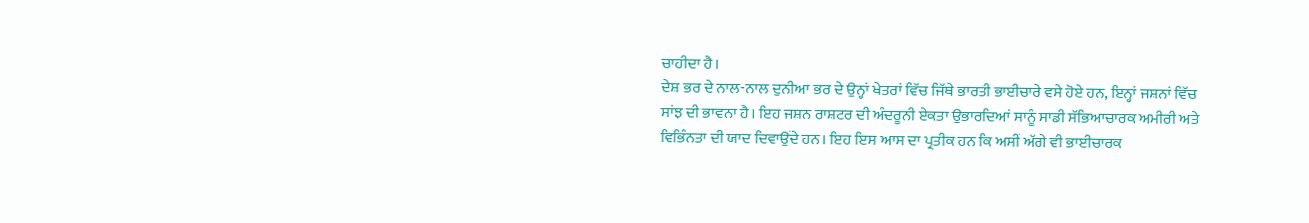ਚਾਹੀਦਾ ਹੈ।
ਦੇਸ਼ ਭਰ ਦੇ ਨਾਲ-ਨਾਲ ਦੁਨੀਆ ਭਰ ਦੇ ਉਨ੍ਹਾਂ ਖੇਤਰਾਂ ਵਿੱਚ ਜਿੱਥੇ ਭਾਰਤੀ ਭਾਈਚਾਰੇ ਵਸੇ ਹੋਏ ਹਨ, ਇਨ੍ਹਾਂ ਜਸ਼ਨਾਂ ਵਿੱਚ ਸਾਂਝ ਦੀ ਭਾਵਨਾ ਹੈ। ਇਹ ਜਸ਼ਨ ਰਾਸ਼ਟਰ ਦੀ ਅੰਦਰੂਨੀ ਏਕਤਾ ਉਭਾਰਦਿਆਂ ਸਾਨੂੰ ਸਾਡੀ ਸੱਭਿਆਚਾਰਕ ਅਮੀਰੀ ਅਤੇ ਵਿਭਿੰਨਤਾ ਦੀ ਯਾਦ ਦਿਵਾਉਂਦੇ ਹਨ। ਇਹ ਇਸ ਆਸ ਦਾ ਪ੍ਰਤੀਕ ਹਨ ਕਿ ਅਸੀਂ ਅੱਗੇ ਵੀ ਭਾਈਚਾਰਕ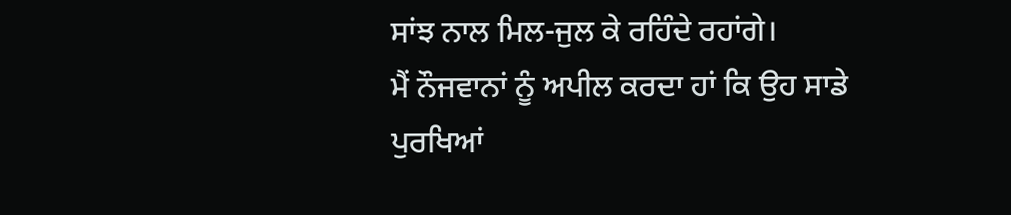ਸਾਂਝ ਨਾਲ ਮਿਲ-ਜੁਲ ਕੇ ਰਹਿੰਦੇ ਰਹਾਂਗੇ।
ਮੈਂ ਨੌਜਵਾਨਾਂ ਨੂੰ ਅਪੀਲ ਕਰਦਾ ਹਾਂ ਕਿ ਉਹ ਸਾਡੇ ਪੁਰਖਿਆਂ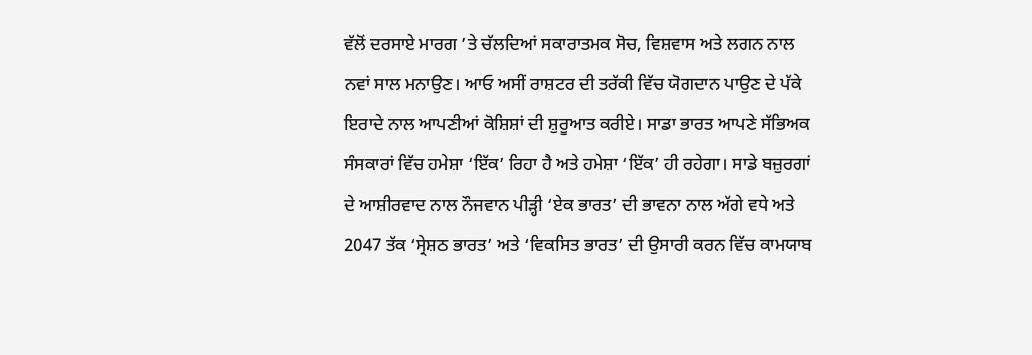ਵੱਲੋਂ ਦਰਸਾਏ ਮਾਰਗ ’ਤੇ ਚੱਲਦਿਆਂ ਸਕਾਰਾਤਮਕ ਸੋਚ, ਵਿਸ਼ਵਾਸ ਅਤੇ ਲਗਨ ਨਾਲ ਨਵਾਂ ਸਾਲ ਮਨਾਉਣ। ਆਓ ਅਸੀਂ ਰਾਸ਼ਟਰ ਦੀ ਤਰੱਕੀ ਵਿੱਚ ਯੋਗਦਾਨ ਪਾਉਣ ਦੇ ਪੱਕੇ ਇਰਾਦੇ ਨਾਲ ਆਪਣੀਆਂ ਕੋਸ਼ਿਸ਼ਾਂ ਦੀ ਸ਼ੁਰੂਆਤ ਕਰੀਏ। ਸਾਡਾ ਭਾਰਤ ਆਪਣੇ ਸੱਭਿਅਕ ਸੰਸਕਾਰਾਂ ਵਿੱਚ ਹਮੇਸ਼ਾ ‘ਇੱਕ’ ਰਿਹਾ ਹੈ ਅਤੇ ਹਮੇਸ਼ਾ ‘ਇੱਕ’ ਹੀ ਰਹੇਗਾ। ਸਾਡੇ ਬਜ਼ੁਰਗਾਂ ਦੇ ਆਸ਼ੀਰਵਾਦ ਨਾਲ ਨੌਜਵਾਨ ਪੀੜ੍ਹੀ ‘ਏਕ ਭਾਰਤ’ ਦੀ ਭਾਵਨਾ ਨਾਲ ਅੱਗੇ ਵਧੇ ਅਤੇ 2047 ਤੱਕ ‘ਸ੍ਰੇਸ਼ਠ ਭਾਰਤ’ ਅਤੇ ‘ਵਿਕਸਿਤ ਭਾਰਤ’ ਦੀ ਉਸਾਰੀ ਕਰਨ ਵਿੱਚ ਕਾਮਯਾਬ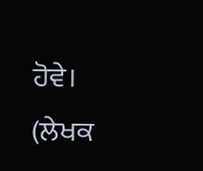ਹੋਵੇ।
(ਲੇਖਕ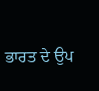ਭਾਰਤ ਦੇ ਉਪ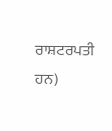ਰਾਸ਼ਟਰਪਤੀ ਹਨ)